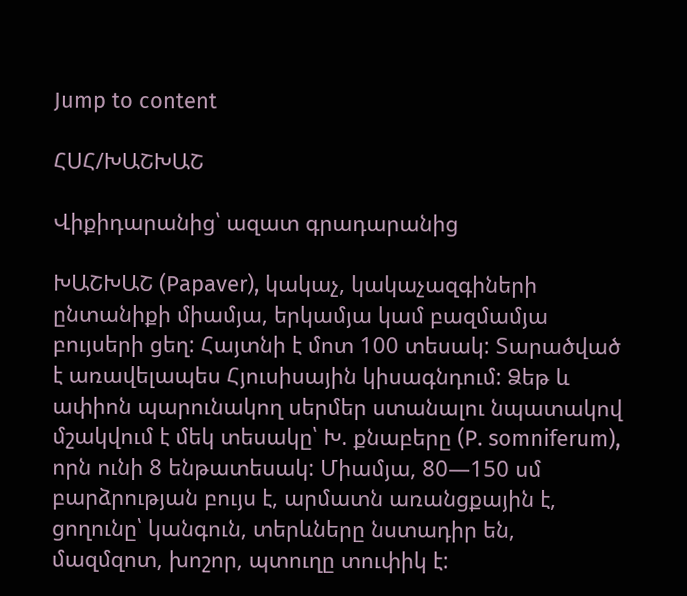Jump to content

ՀՍՀ/ԽԱՇԽԱՇ

Վիքիդարանից՝ ազատ գրադարանից

ԽԱՇԽԱՇ (Papaver), կակաչ, կակաչազգիների ընտանիքի միամյա, երկամյա կամ բազմամյա բույսերի ցեղ: Հայտնի է մոտ 100 տեսակ: Տարածված է առավելապես Հյուսիսային կիսագնդում: Ձեթ և ափիոն պարունակող սերմեր ստանալու նպատակով մշակվում է մեկ տեսակը՝ Խ. քնաբերը (P. somniferum), որն ունի 8 ենթատեսակ: Միամյա, 80—150 սմ բարձրության բույս է, արմատն առանցքային է, ցողունը՝ կանգուն, տերևները նստադիր են, մազմզոտ, խոշոր, պտուղը տուփիկ է: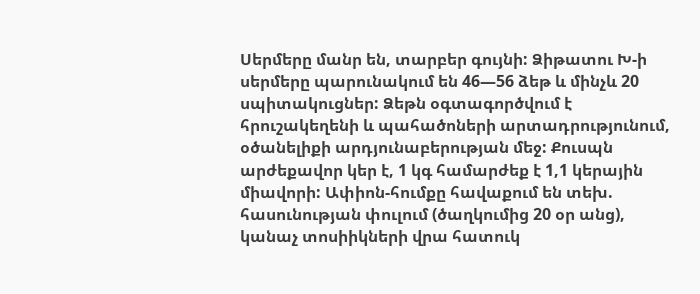Սերմերը մանր են, տարբեր գույնի: Ձիթատու Խ-ի սերմերը պարունակում են 46—56 ձեթ և մինչև 20 սպիտակուցներ: Ձեթն օգտագործվում է հրուշակեղենի և պահածոների արտադրությունում, օծանելիքի արդյունաբերության մեջ: Քուսպն արժեքավոր կեր է, 1 կգ համարժեք է 1,1 կերային միավորի: Ափիոն-հումքը հավաքում են տեխ. հասունության փուլում (ծաղկումից 20 օր անց), կանաչ տոսիիկների վրա հատուկ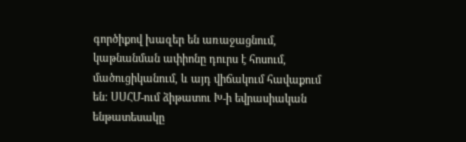գործիքով խազեր են առաջացնում, կաթնանման ափիոնը դուրս է հոսում, մածուցիկանում, և այդ վիճակում հավաքում են: ՍՍՀՄ-ում ձիթատու Խ-ի եվրասիական ենթատեսակը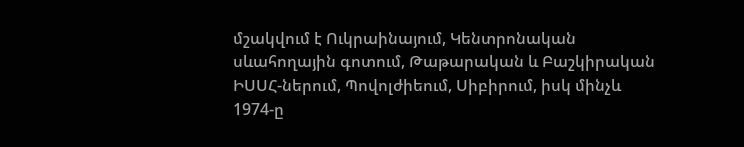մշակվում է Ուկրաինայում, Կենտրոնական սևահողային գոտում, Թաթարական և Բաշկիրական ԻՍՍՀ-ներում, Պովոլժիեում, Սիբիրում, իսկ մինչև 1974-ը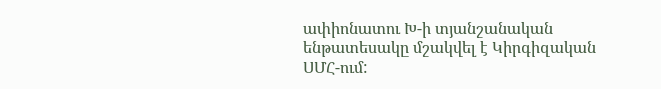ափիոնատու Խ-ի տյանշանական ենթատեսակը մշակվել է Կիրգիզական ՍՄՀ-ում: